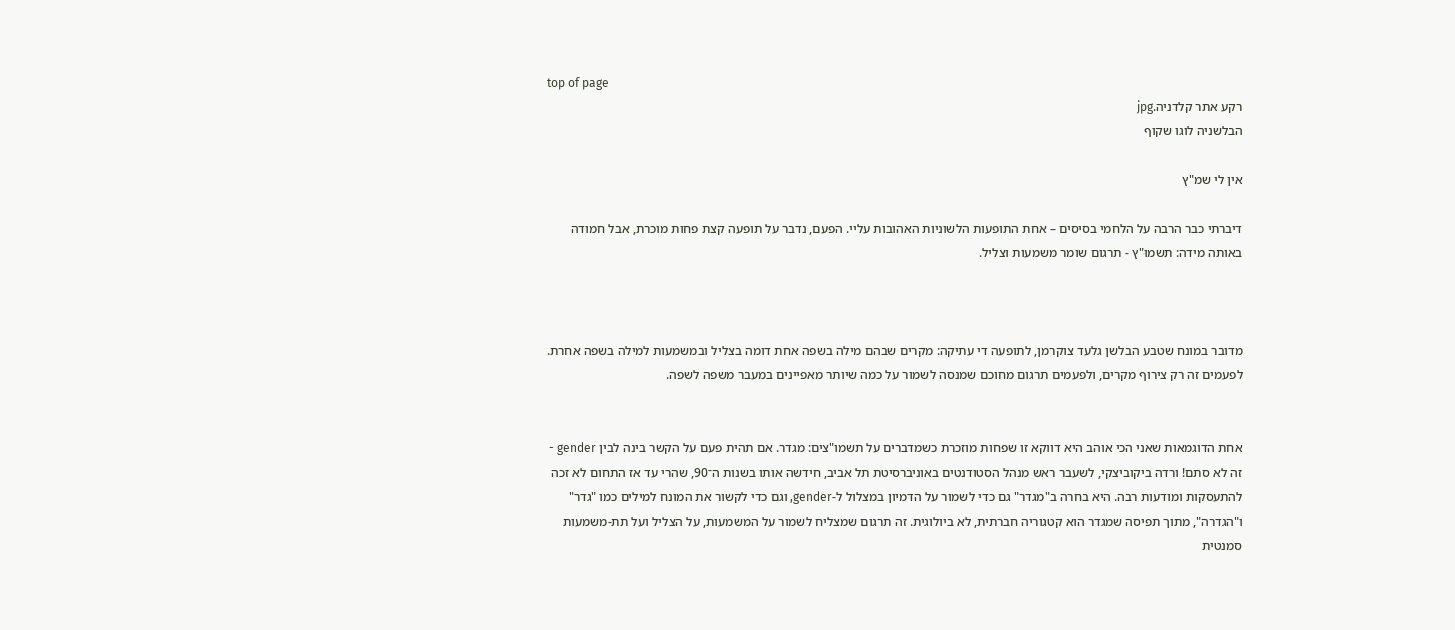top of page
רקע אתר קלדניה.jpg
הבלשניה לוגו שקוף

אין לי שמ"ץ

דיברתי כבר הרבה על הלחמי בסיסים – אחת התופעות הלשוניות האהובות עליי. הפעם, נדבר על תופעה קצת פחות מוכרת, אבל חמודה באותה מידה: תשמוּ"ץ - תרגום שומר משמעות וצליל.



מדובר במונח שטבע הבלשן גלעד צוקרמן, לתופעה די עתיקה: מקרים שבהם מילה בשפה אחת דומה בצליל ובמשמעות למילה בשפה אחרת. לפעמים זה רק צירוף מקרים, ולפעמים תרגום מחוכם שמנסה לשמור על כמה שיותר מאפיינים במעבר משפה לשפה.


אחת הדוגמאות שאני הכי אוהב היא דווקא זו שפחות מוזכרת כשמדברים על תשמו"צים: מגדר. אם תהית פעם על הקשר בינה לבין gender - זה לא סתם! ורדה ביקוביצקי, לשעבר ראש מנהל הסטודנטים באוניברסיטת תל אביב, חידשה אותו בשנות ה־90, שהרי עד אז התחום לא זכה להתעסקות ומודעות רבה. היא בחרה ב"מגדר" גם כדי לשמור על הדמיון במצלול ל-gender, וגם כדי לקשור את המונח למילים כמו "גדר" ו"הגדרה", מתוך תפיסה שמגדר הוא קטגוריה חברתית, לא ביולוגית. זה תרגום שמצליח לשמור על המשמעות, על הצליל ועל תת-משמעות סמנטית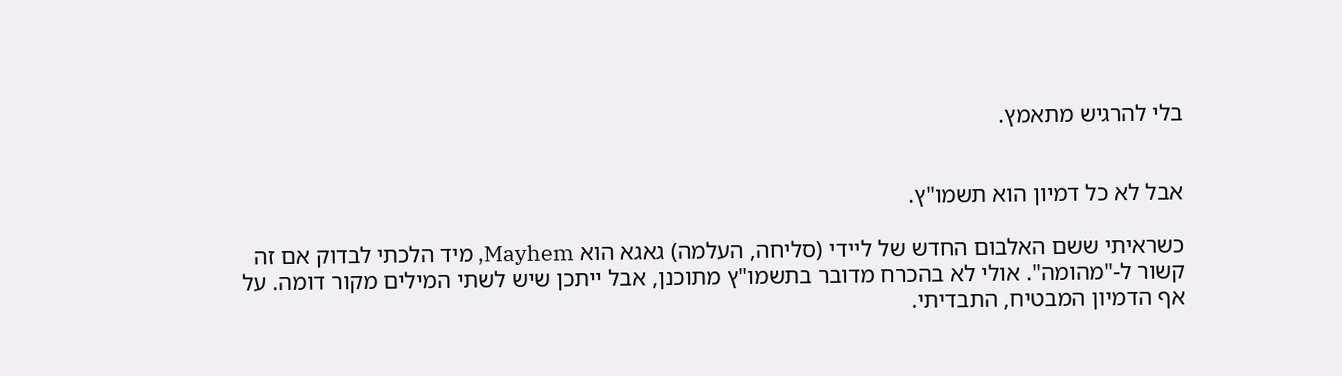בלי להרגיש מתאמץ.


אבל לא כל דמיון הוא תשמו"ץ.

כשראיתי ששם האלבום החדש של ליידי (סליחה, העלמה) גאגא הוא Mayhem, מיד הלכתי לבדוק אם זה קשור ל-"מהומה". אולי לא בהכרח מדובר בתשמו"ץ מתוכנן, אבל ייתכן שיש לשתי המילים מקור דומה. על אף הדמיון המבטיח, התבדיתי.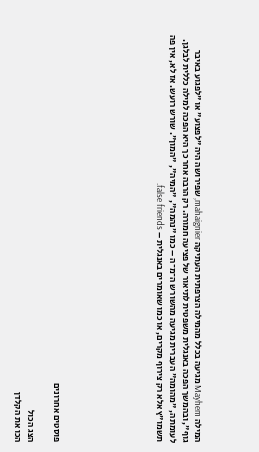המילה Mayhem מגיעה בכלל מהמילה הצרפתית העתיקה mahaignier, שפירושה היה "לפצוע" או "לפגוע באיבר גוף", ובהמשך הפכה באנגלית משפטית לתיאור של פציעה חמורה. רק הרבה אחר כך היא הפכה למילה כללית לבלגן. לעומתה, "מהומה" העברית מגיעה מהשורש ה־מ־ה – כמו "נהמה", "המיה", "המון". שורש רועש. אז לא, אין פה תשמו"ץ אלא רק צירוף מקרים, או כמו שאומרים באנגלית – false friends.







פוסטים אחרונים

הצג הכול
הכו את הקלדן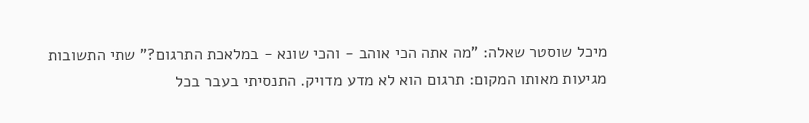מיכל שוסטר שאלה: "מה אתה הכי אוהב - והכי שונא - במלאכת התרגום?" שתי התשובות מגיעות מאותו המקום: תרגום הוא לא מדע מדויק. התנסיתי בעבר בכל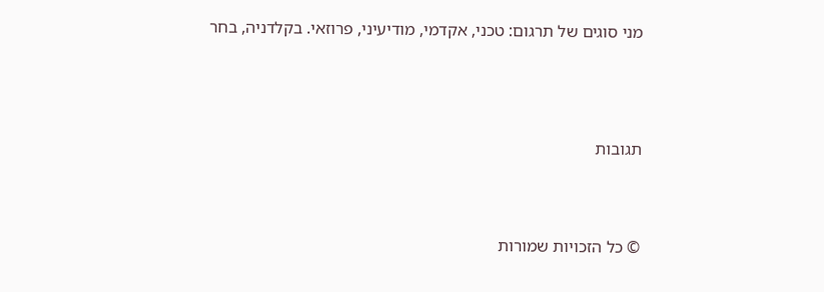מני סוגים של תרגום: טכני, אקדמי, מודיעיני, פרוזאי. בקלדניה, בחר





תגובות




© כל הזכויות שמורות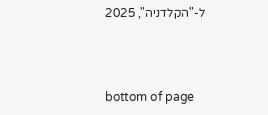ל-"הקלדניה", 2025



bottom of page